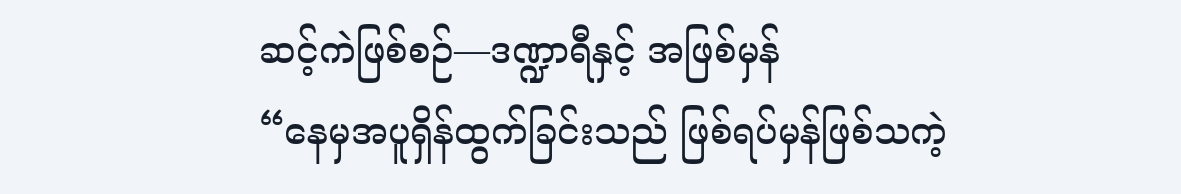ဆင့်ကဲဖြစ်စဉ်—ဒဏ္ဍာရီနှင့် အဖြစ်မှန်
“နေမှအပူရှိန်ထွက်ခြင်းသည် ဖြစ်ရပ်မှန်ဖြစ်သကဲ့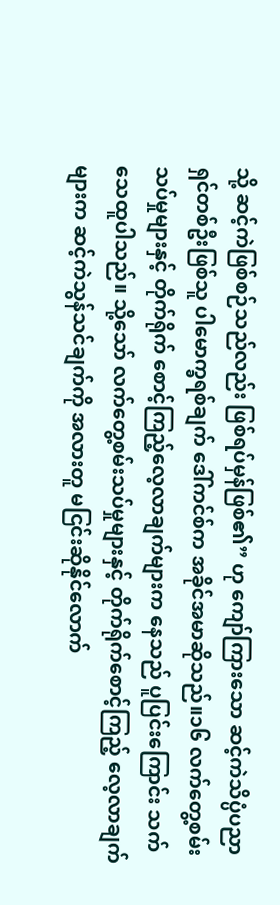သို့ ဆင့်ကဲဖြစ်စဉ်သည်လည်း ဖြစ်ရပ်မှန်ဖြစ်၏” ဟု ကျော်ကြားသော ဆင့်ကဲသိပ္ပံပညာရှင်တစ်ဦးဖြစ်သူ ပါမောက္ခရစ်ချက် ဒေါ်ကင်စ်က အခိုင်အမာဆိုသည်။၁၆ လက်တွေ့စမ်းသပ်မှုများနှင့် တိုက်ရိုက် စောင့်ကြည့်လေ့လာချက်များက နေသည် ပူပြင်းကြောင်း သက်သေထူပါသည်။ သို့သော် လက်တွေ့စမ်းသပ်မှုများနှင့် တိုက်ရိုက်စောင့်ကြည့် လေ့လာချက်များက ဆင့်ကဲသွန်သင်ချက်ကို အလားတူ မငြင်းဆိုနိုင်လောက်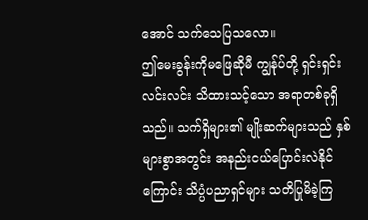အောင် သက်သေပြသလော။
ဤမေးခွန်းကိုမဖြေဆိုမီ ကျွန်ုပ်တို့ ရှင်းရှင်းလင်းလင်း သိထားသင့်သော အရာတစ်ခုရှိသည်။ သက်ရှိများ၏ မျိုးဆက်များသည် နှစ်များစွာအတွင်း အနည်းငယ်ပြောင်းလဲနိုင်ကြောင်း သိပ္ပံပညာရှင်များ သတိပြုမိခဲ့ကြ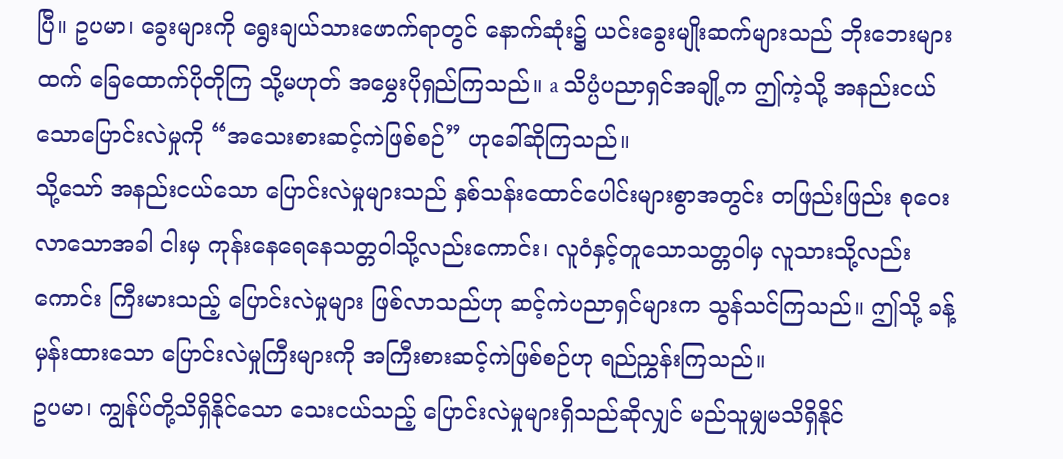ပြီ။ ဥပမာ၊ ခွေးများကို ရွေးချယ်သားဖောက်ရာတွင် နောက်ဆုံး၌ ယင်းခွေးမျိုးဆက်များသည် ဘိုးဘေးများထက် ခြေထောက်ပိုတိုကြ သို့မဟုတ် အမွှေးပိုရှည်ကြသည်။ a သိပ္ပံပညာရှင်အချို့က ဤကဲ့သို့ အနည်းငယ်သောပြောင်းလဲမှုကို “အသေးစားဆင့်ကဲဖြစ်စဉ်” ဟုခေါ်ဆိုကြသည်။
သို့သော် အနည်းငယ်သော ပြောင်းလဲမှုများသည် နှစ်သန်းထောင်ပေါင်းများစွာအတွင်း တဖြည်းဖြည်း စုဝေးလာသောအခါ ငါးမှ ကုန်းနေရေနေသတ္တဝါသို့လည်းကောင်း၊ လူဝံနှင့်တူသောသတ္တဝါမှ လူသားသို့လည်းကောင်း ကြီးမားသည့် ပြောင်းလဲမှုများ ဖြစ်လာသည်ဟု ဆင့်ကဲပညာရှင်များက သွန်သင်ကြသည်။ ဤသို့ ခန့်မှန်းထားသော ပြောင်းလဲမှုကြီးများကို အကြီးစားဆင့်ကဲဖြစ်စဉ်ဟု ရည်ညွှန်းကြသည်။
ဥပမာ၊ ကျွန်ုပ်တို့သိရှိနိုင်သော သေးငယ်သည့် ပြောင်းလဲမှုများရှိသည်ဆိုလျှင် မည်သူမျှမသိရှိနိုင်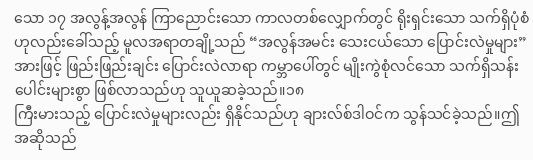သော ၁၇ အလွန့်အလွန် ကြာညောင်းသော ကာလတစ်လျှောက်တွင် ရိုးရှင်းသော သက်ရှိပုံစံဟုလည်းခေါ်သည့် မူလအရာတချို့သည် “အလွန်အမင်း သေးငယ်သော ပြောင်းလဲမှုများ” အားဖြင့် ဖြည်းဖြည်းချင်း ပြောင်းလဲလာရာ ကမ္ဘာပေါ်တွင် မျိုးကွဲစုံလင်သော သက်ရှိသန်းပေါင်းများစွာ ဖြစ်လာသည်ဟု သူယူဆခဲ့သည်။၁၈
ကြီးမားသည့် ပြောင်းလဲမှုများလည်း ရှိနိုင်သည်ဟု ချားလ်စ်ဒါဝင်က သွန်သင်ခဲ့သည်။ဤအဆိုသည်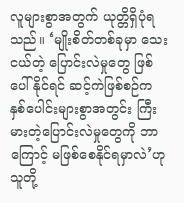လူများစွာအတွက် ယုတ္တိရှိပုံရသည်။ ‘မျိုးစိတ်တစ်ခုမှာ သေးငယ်တဲ့ ပြောင်းလဲမှုတွေ ဖြစ်ပေါ်နိုင်ရင် ဆင့်ကဲဖြစ်စဉ်က နှစ်ပေါင်းများစွာအတွင်း ကြီးမားတဲ့ပြောင်းလဲမှုတွေကို ဘာကြောင့် မဖြစ်စေနိုင်ရမှာလဲ’ဟု သူတို့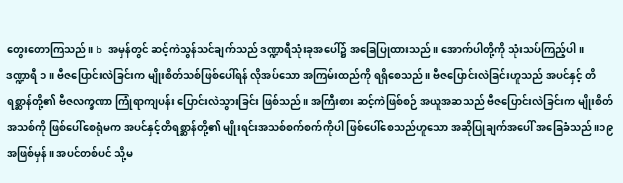တွေးတောကြသည်။ b အမှန်တွင် ဆင့်ကဲသွန်သင်ချက်သည် ဒဏ္ဍာရီသုံးခုအပေါ်၌ အခြေပြုထားသည်။ အောက်ပါတို့ကို သုံးသပ်ကြည့်ပါ။
ဒဏ္ဍာရီ ၁။ ဗီဇပြောင်းလဲခြင်းက မျိုးစိတ်သစ်ဖြစ်ပေါ်ရန် လိုအပ်သော အကြမ်းထည်ကို ရရှိစေသည်။ ဗီဇပြောင်းလဲခြင်းဟူသည် အပင်နှင့် တိရစ္ဆာန်တို့၏ ဗီဇလက္ခဏာ ကြုံရာကျပန်း ပြောင်းလဲသွားခြင်း ဖြစ်သည်။ အကြီးစား ဆင့်ကဲဖြစ်စဉ် အယူအဆသည် ဗီဇပြောင်းလဲခြင်းက မျိုးစိတ်အသစ်ကို ဖြစ်ပေါ်စေရုံမက အပင်နှင့်တိရစ္ဆာန်တို့၏ မျိုးရင်းအသစ်စက်စက်ကိုပါ ဖြစ်ပေါ်စေသည်ဟူသော အဆိုပြုချက်အပေါ် အခြေခံသည်။၁၉
အဖြစ်မှန်။ အပင်တစ်ပင် သို့မ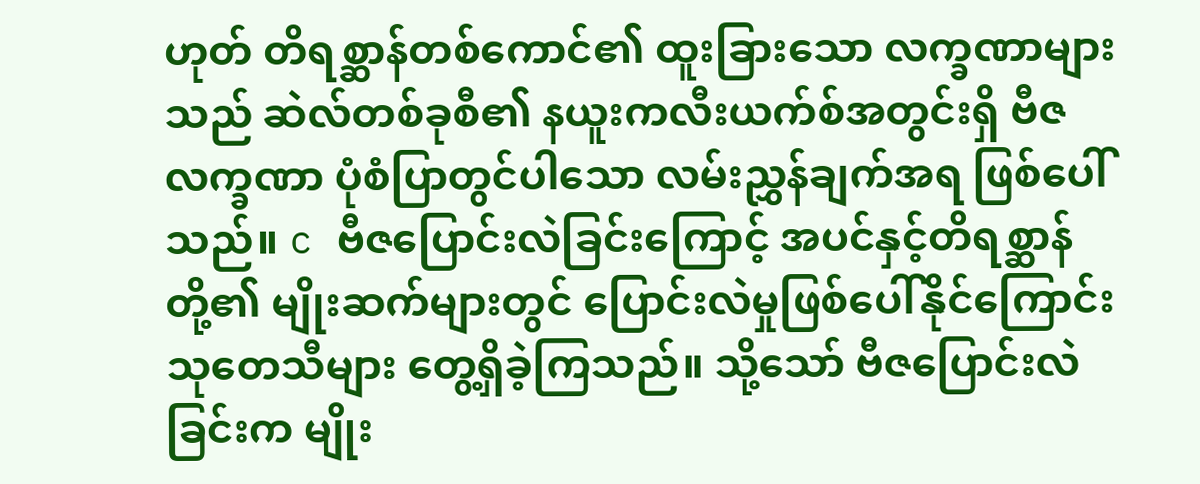ဟုတ် တိရစ္ဆာန်တစ်ကောင်၏ ထူးခြားသော လက္ခဏာများသည် ဆဲလ်တစ်ခုစီ၏ နယူးကလီးယက်စ်အတွင်းရှိ ဗီဇလက္ခဏာ ပုံစံပြာတွင်ပါသော လမ်းညွှန်ချက်အရ ဖြစ်ပေါ်သည်။ c ဗီဇပြောင်းလဲခြင်းကြောင့် အပင်နှင့်တိရစ္ဆာန်တို့၏ မျိုးဆက်များတွင် ပြောင်းလဲမှုဖြစ်ပေါ်နိုင်ကြောင်း သုတေသီများ တွေ့ရှိခဲ့ကြသည်။ သို့သော် ဗီဇပြောင်းလဲခြင်းက မျိုး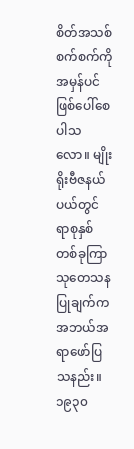စိတ်အသစ်စက်စက်ကို အမှန်ပင်ဖြစ်ပေါ်စေပါသလော။ မျိုးရိုးဗီဇနယ်ပယ်တွင် ရာစုနှစ်တစ်ခုကြာ သုတေသနပြုချက်က အဘယ်အရာဖော်ပြသနည်း။
၁၉၃၀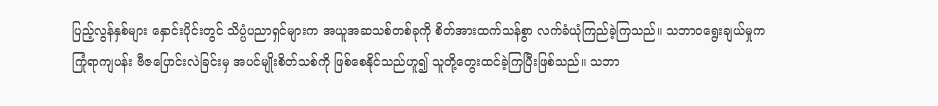ပြည့်လွန်နှစ်များ နှောင်းပိုင်းတွင် သိပ္ပံပညာရှင်များက အယူအဆသစ်တစ်ခုကို စိတ်အားထက်သန်စွာ လက်ခံယုံကြည်ခဲ့ကြသည်။ သဘာ၀ရွေးချယ်မှုက ကြုံရာကျပန်း ဗီဇပြောင်းလဲခြင်းမှ အပင်မျိုးစိတ်သစ်ကို ဖြစ်စေနိုင်သည်ဟူ၍ သူတို့တွေးထင်ခဲ့ကြပြီးဖြစ်သည်။ သဘာ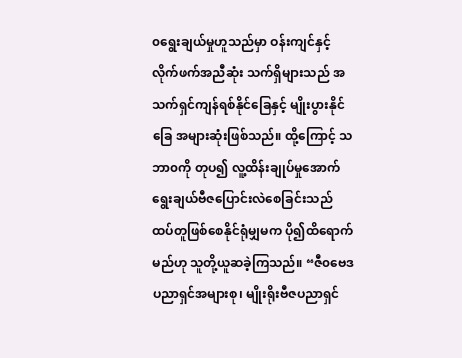၀ရွေးချယ်မှုဟူသည်မှာ ဝန်းကျင်နှင့်လိုက်ဖက်အညီဆုံး သက်ရှိများသည် အသက်ရှင်ကျန်ရစ်နိုင်ခြေနှင့် မျိုးပွားနိုင်ခြေ အများဆုံးဖြစ်သည်။ ထို့ကြောင့် သဘာ၀ကို တုပ၍ လူ့ထိန်းချုပ်မှုအောက် ရွေးချယ်ဗီဇပြောင်းလဲစေခြင်းသည် ထပ်တူဖြစ်စေနိုင်ရုံမျှမက ပို၍ထိရောက်မည်ဟု သူတို့ယူဆခဲ့ကြသည်။ “ဇီ၀ဗေဒပညာရှင်အများစု၊ မျိုးရိုးဗီဇပညာရှင်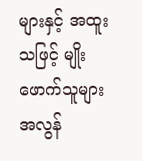များနှင့် အထူးသဖြင့် မျိုးဖောက်သူများ အလွန်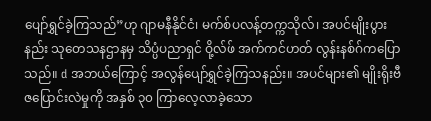ပျော်ရွှင်ခဲ့ကြသည်”ဟု ဂျာမနီနိုင်ငံ၊ မက်စ်ပလန့်တက္ကသိုလ်၊ အပင်မျိုးပွားနည်း သုတေသနဌာနမှ သိပ္ပံပညာရှင် ဝို့လ်ဖ် အက်ကင်ဟတ် လွန်းနစ်ဂ်ကပြောသည်။ d အဘယ်ကြောင့် အလွန်ပျော်ရွှင်ခဲ့ကြသနည်း။ အပင်များ၏ မျိုးရိုးဗီဇပြောင်းလဲမှုကို အနှစ် ၃၀ ကြာလေ့လာခဲ့သော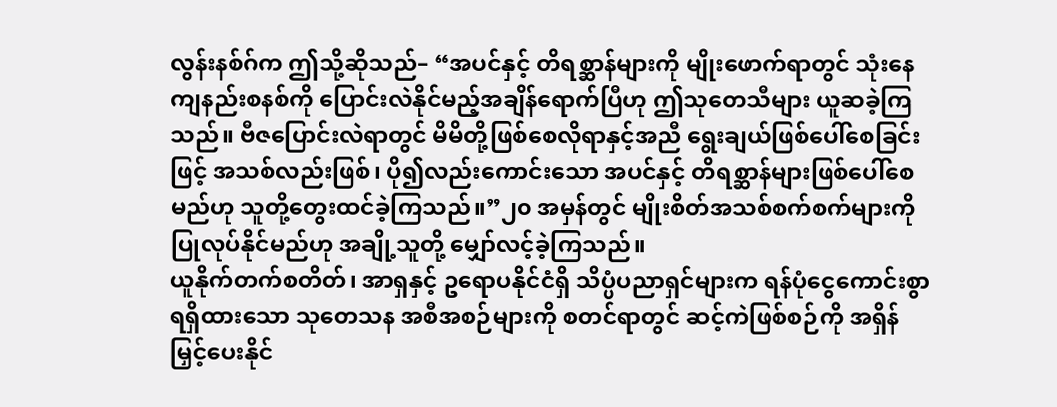လွန်းနစ်ဂ်က ဤသို့ဆိုသည်– “အပင်နှင့် တိရစ္ဆာန်များကို မျိုးဖောက်ရာတွင် သုံးနေကျနည်းစနစ်ကို ပြောင်းလဲနိုင်မည့်အချိန်ရောက်ပြီဟု ဤသုတေသီများ ယူဆခဲ့ကြသည်။ ဗီဇပြောင်းလဲရာတွင် မိမိတို့ဖြစ်စေလိုရာနှင့်အညီ ရွေးချယ်ဖြစ်ပေါ်စေခြင်းဖြင့် အသစ်လည်းဖြစ်၊ ပို၍လည်းကောင်းသော အပင်နှင့် တိရစ္ဆာန်များဖြစ်ပေါ်စေမည်ဟု သူတို့တွေးထင်ခဲ့ကြသည်။”၂၀ အမှန်တွင် မျိုးစိတ်အသစ်စက်စက်များကို ပြုလုပ်နိုင်မည်ဟု အချို့သူတို့ မျှော်လင့်ခဲ့ကြသည်။
ယူနိုက်တက်စတိတ်၊ အာရှနှင့် ဥရောပနိုင်ငံရှိ သိပ္ပံပညာရှင်များက ရန်ပုံငွေကောင်းစွာရရှိထားသော သုတေသန အစီအစဉ်များကို စတင်ရာတွင် ဆင့်ကဲဖြစ်စဉ်ကို အရှိန်မြှင့်ပေးနိုင်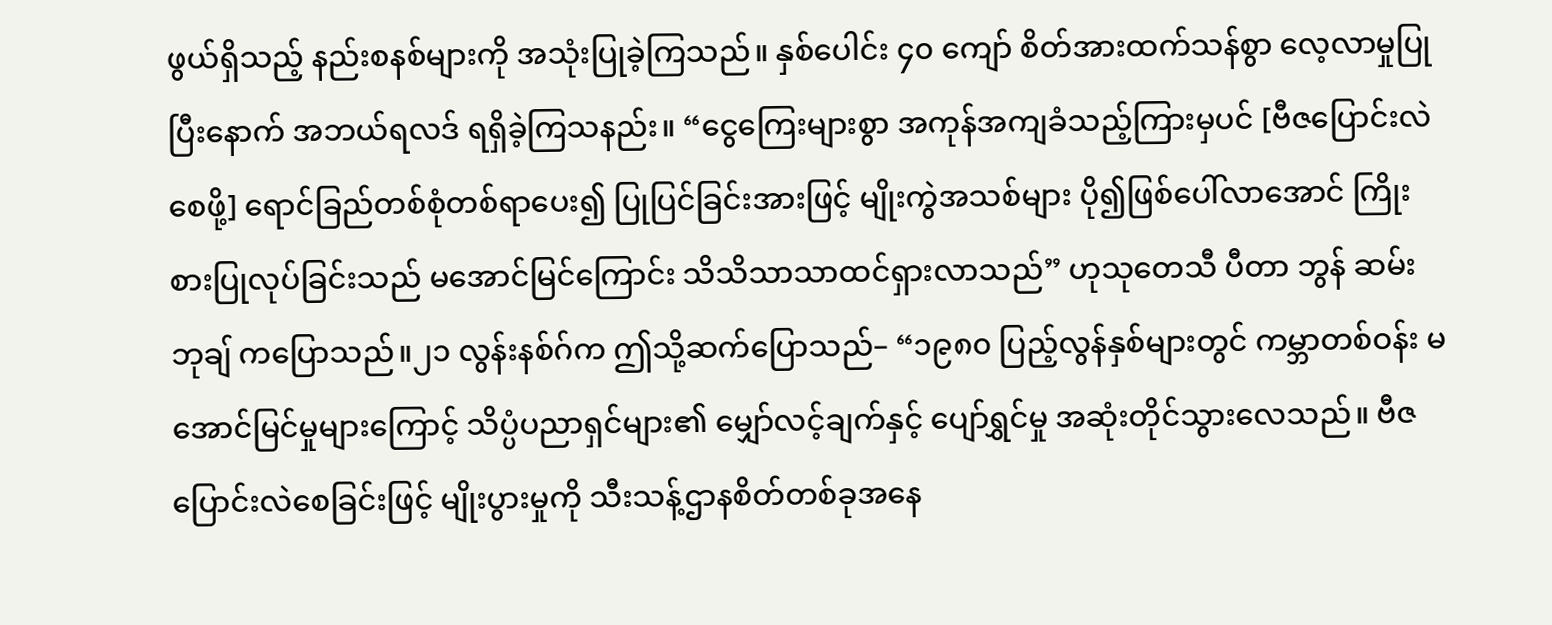ဖွယ်ရှိသည့် နည်းစနစ်များကို အသုံးပြုခဲ့ကြသည်။ နှစ်ပေါင်း ၄၀ ကျော် စိတ်အားထက်သန်စွာ လေ့လာမှုပြုပြီးနောက် အဘယ်ရလဒ် ရရှိခဲ့ကြသနည်း။ “ငွေကြေးများစွာ အကုန်အကျခံသည့်ကြားမှပင် [ဗီဇပြောင်းလဲစေဖို့] ရောင်ခြည်တစ်စုံတစ်ရာပေး၍ ပြုပြင်ခြင်းအားဖြင့် မျိုးကွဲအသစ်များ ပို၍ဖြစ်ပေါ်လာအောင် ကြိုးစားပြုလုပ်ခြင်းသည် မအောင်မြင်ကြောင်း သိသိသာသာထင်ရှားလာသည်” ဟုသုတေသီ ပီတာ ဘွန် ဆမ်းဘုချ် ကပြောသည်။၂၁ လွန်းနစ်ဂ်က ဤသို့ဆက်ပြောသည်– “၁၉၈၀ ပြည့်လွန်နှစ်များတွင် ကမ္ဘာတစ်ဝန်း မအောင်မြင်မှုများကြောင့် သိပ္ပံပညာရှင်များ၏ မျှော်လင့်ချက်နှင့် ပျော်ရွှင်မှု အဆုံးတိုင်သွားလေသည်။ ဗီဇပြောင်းလဲစေခြင်းဖြင့် မျိုးပွားမှုကို သီးသန့်ဌာနစိတ်တစ်ခုအနေ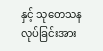နှင့် သုတေသနလုပ်ခြင်းအား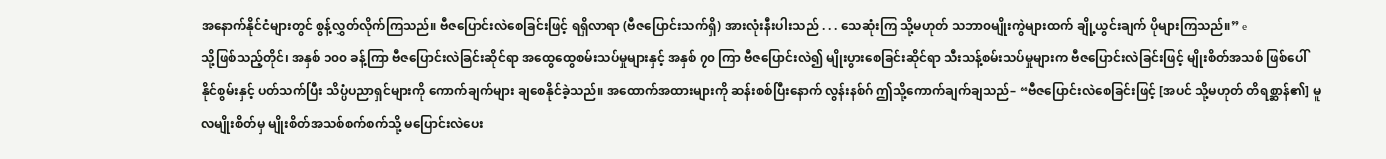အနောက်နိုင်ငံများတွင် စွန့်လွှတ်လိုက်ကြသည်။ ဗီဇပြောင်းလဲစေခြင်းဖြင့် ရရှိလာရာ (ဗီဇပြောင်းသက်ရှိ) အားလုံးနီးပါးသည် . . . သေဆုံးကြ သို့မဟုတ် သဘာ၀မျိုးကွဲများထက် ချို့ယွင်းချက် ပိုများကြသည်။” e
သို့ဖြစ်သည့်တိုင်၊ အနှစ် ၁၀၀ ခန့်ကြာ ဗီဇပြောင်းလဲခြင်းဆိုင်ရာ အထွေထွေစမ်းသပ်မှုများနှင့် အနှစ် ၇၀ ကြာ ဗီဇပြောင်းလဲ၍ မျိုးပွားစေခြင်းဆိုင်ရာ သီးသန့်စမ်းသပ်မှုများက ဗီဇပြောင်းလဲခြင်းဖြင့် မျိုးစိတ်အသစ် ဖြစ်ပေါ်နိုင်စွမ်းနှင့် ပတ်သက်ပြီး သိပ္ပံပညာရှင်များကို ကောက်ချက်များ ချစေနိုင်ခဲ့သည်။ အထောက်အထားများကို ဆန်းစစ်ပြီးနောက် လွန်းနစ်ဂ် ဤသို့ကောက်ချက်ချသည်– “ဗီဇပြောင်းလဲစေခြင်းဖြင့် [အပင် သို့မဟုတ် တိရစ္ဆာန်၏] မူလမျိုးစိတ်မှ မျိုးစိတ်အသစ်စက်စက်သို့ မပြောင်းလဲပေး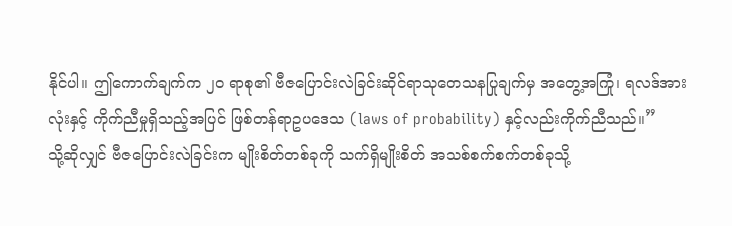နိုင်ပါ။ ဤကောက်ချက်က ၂၀ ရာစု၏ ဗီဇပြောင်းလဲခြင်းဆိုင်ရာသုတေသနပြုချက်မှ အတွေ့အကြုံ၊ ရလဒ်အားလုံးနှင့် ကိုက်ညီမှုရှိသည့်အပြင် ဖြစ်တန်ရာဥပဒေသ (laws of probability) နှင့်လည်းကိုက်ညီသည်။”
သို့ဆိုလျှင် ဗီဇပြောင်းလဲခြင်းက မျိုးစိတ်တစ်ခုကို သက်ရှိမျိုးစိတ် အသစ်စက်စက်တစ်ခုသို့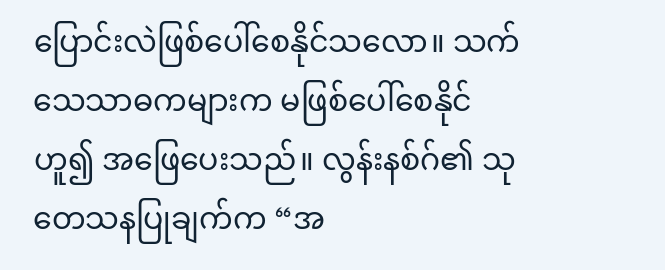ပြောင်းလဲဖြစ်ပေါ်စေနိုင်သလော။ သက်သေသာဓကများက မဖြစ်ပေါ်စေနိုင်ဟူ၍ အဖြေပေးသည်။ လွန်းနစ်ဂ်၏ သုတေသနပြုချက်က “အ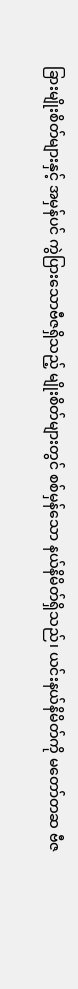ခြားမျိုးစိတ်များနှင့် အမှန်ပင် ကွဲပြားသောဗီဇရှိသည့် မျိုးစိတ်များတွင် စစ်မှန်သော နယ်နိမိတ်ရှိသည်၊ ယင်းနယ်နိမိတ်ကို မတော်တဆ ဗီဇ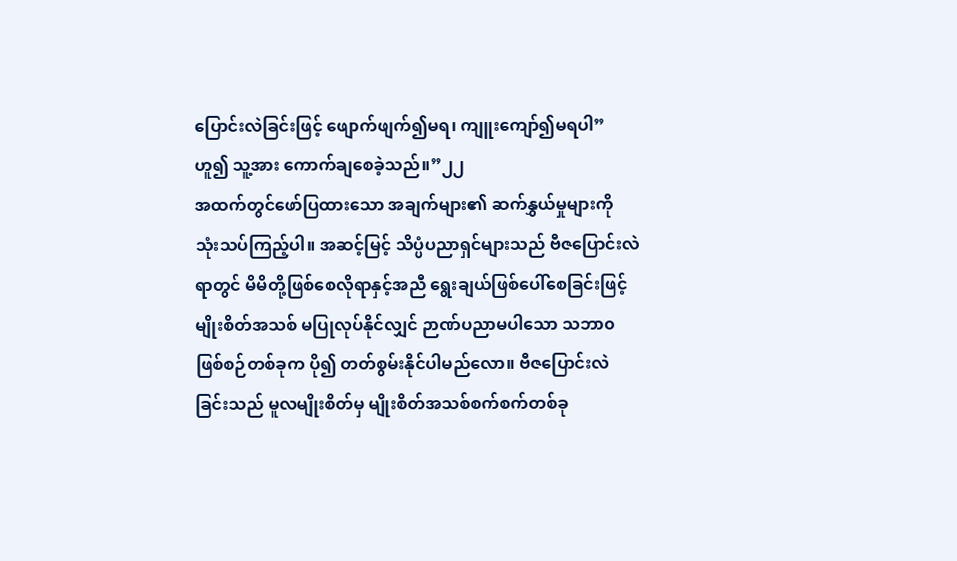ပြောင်းလဲခြင်းဖြင့် ဖျောက်ဖျက်၍မရ၊ ကျူးကျော်၍မရပါ” ဟူ၍ သူ့အား ကောက်ချစေခဲ့သည်။”၂၂
အထက်တွင်ဖော်ပြထားသော အချက်များ၏ ဆက်နွှယ်မှုများကို သုံးသပ်ကြည့်ပါ။ အဆင့်မြင့် သိပ္ပံပညာရှင်များသည် ဗီဇပြောင်းလဲရာတွင် မိမိတို့ဖြစ်စေလိုရာနှင့်အညီ ရွေးချယ်ဖြစ်ပေါ်စေခြင်းဖြင့် မျိုးစိတ်အသစ် မပြုလုပ်နိုင်လျှင် ဉာဏ်ပညာမပါသော သဘာ၀ဖြစ်စဉ်တစ်ခုက ပို၍ တတ်စွမ်းနိုင်ပါမည်လော။ ဗီဇပြောင်းလဲခြင်းသည် မူလမျိုးစိတ်မှ မျိုးစိတ်အသစ်စက်စက်တစ်ခု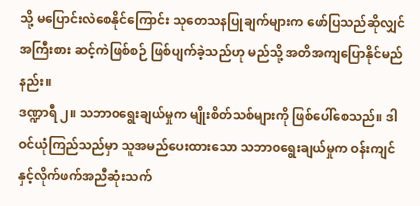သို့ မပြောင်းလဲစေနိုင်ကြောင်း သုတေသနပြုချက်များက ဖော်ပြသည်ဆိုလျှင် အကြီးစား ဆင့်ကဲဖြစ်စဉ် ဖြစ်ပျက်ခဲ့သည်ဟု မည်သို့ အတိအကျပြောနိုင်မည်နည်း။
ဒဏ္ဍာရီ ၂။ သဘာ၀ရွေးချယ်မှုက မျိုးစိတ်သစ်များကို ဖြစ်ပေါ်စေသည်။ ဒါဝင်ယုံကြည်သည်မှာ သူအမည်ပေးထားသော သဘာ၀ရွေးချယ်မှုက ဝန်းကျင်နှင့်လိုက်ဖက်အညီဆုံးသက်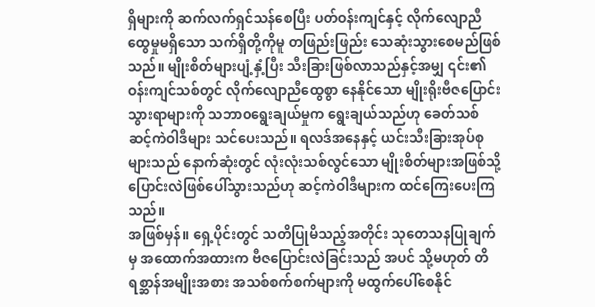ရှိများကို ဆက်လက်ရှင်သန်စေပြီး ပတ်ဝန်းကျင်နှင့် လိုက်လျောညီထွေမှုမရှိသော သက်ရှိတို့ကိုမူ တဖြည်းဖြည်း သေဆုံးသွားစေမည်ဖြစ်သည်။ မျိုးစိတ်များပျံ့နှံ့ပြီး သီးခြားဖြစ်လာသည်နှင့်အမျှ ၎င်း၏ဝန်းကျင်သစ်တွင် လိုက်လျောညီထွေစွာ နေနိုင်သော မျိုးရိုးဗီဇပြောင်းသွားရာများကို သဘာ၀ရွေးချယ်မှုက ရွေးချယ်သည်ဟု ခေတ်သစ်ဆင့်ကဲဝါဒီများ သင်ပေးသည်။ ရလဒ်အနေနှင့် ယင်းသီးခြားအုပ်စုများသည် နောက်ဆုံးတွင် လုံးလုံးသစ်လွင်သော မျိုးစိတ်များအဖြစ်သို့ ပြောင်းလဲဖြစ်ပေါ်သွားသည်ဟု ဆင့်ကဲဝါဒီများက ထင်ကြေးပေးကြသည်။
အဖြစ်မှန်။ ရှေ့ပိုင်းတွင် သတိပြုမိသည့်အတိုင်း သုတေသနပြုချက်မှ အထောက်အထားက ဗီဇပြောင်းလဲခြင်းသည် အပင် သို့မဟုတ် တိရစ္ဆာန်အမျိုးအစား အသစ်စက်စက်များကို မထွက်ပေါ်စေနိုင်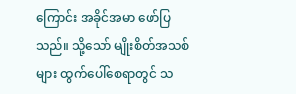ကြောင်း အခိုင်အမာ ဖော်ပြသည်။ သို့သော် မျိုးစိတ်အသစ်များ ထွက်ပေါ်စေရာတွင် သ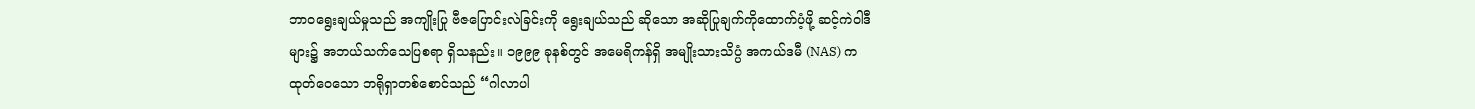ဘာ၀ရွေးချယ်မှုသည် အကျိုးပြု ဗီဇပြောင်းလဲခြင်းကို ရွေးချယ်သည် ဆိုသော အဆိုပြုချက်ကိုထောက်ပံ့ဖို့ ဆင့်ကဲဝါဒီများ၌ အဘယ်သက်သေပြစရာ ရှိသနည်း။ ၁၉၉၉ ခုနစ်တွင် အမေရိကန်ရှိ အမျိုးသားသိပ္ပံ အကယ်ဒမီ (NAS) ကထုတ်ဝေသော ဘရိုရှာတစ်စောင်သည် “ဂါလာပါ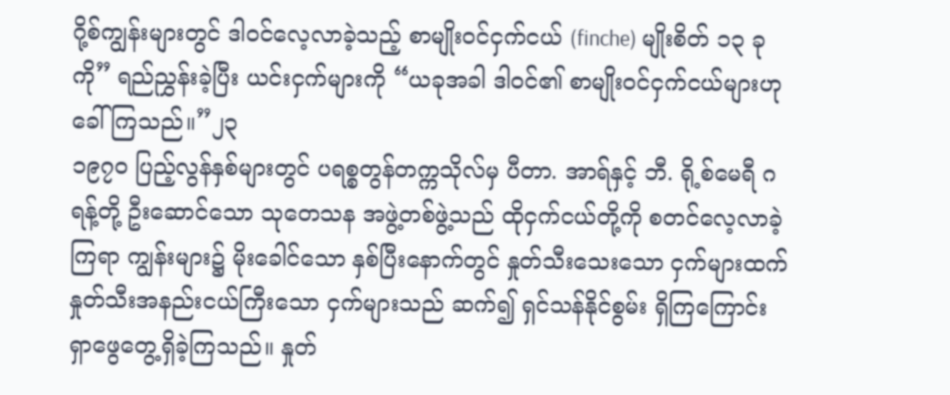ဂို့စ်ကျွန်းများတွင် ဒါဝင်လေ့လာခဲ့သည့် စာမျိုးဝင်ငှက်ငယ် (finche) မျိုးစိတ် ၁၃ ခုကို” ရည်ညွှန်းခဲ့ပြီး ယင်းငှက်များကို “ယခုအခါ ဒါဝင်၏ စာမျိုးဝင်ငှက်ငယ်များဟု ခေါ်ကြသည်။”၂၃
၁၉၇၀ ပြည့်လွန်နှစ်များတွင် ပရစ္စတွန်တက္ကသိုလ်မှ ပီတာ. အာရ်နှင့် ဘီ. ရို့စ်မေရီ ဂရန့်တို့ ဦးဆောင်သော သုတေသန အဖွဲ့တစ်ဖွဲ့သည် ထိုငှက်ငယ်တို့ကို စတင်လေ့လာခဲ့ကြရာ ကျွန်းများ၌ မိုးခေါင်သော နှစ်ပြီးနောက်တွင် နှုတ်သီးသေးသော ငှက်များထက် နှုတ်သီးအနည်းငယ်ကြီးသော ငှက်များသည် ဆက်၍ ရှင်သန်နိုင်စွမ်း ရှိကြကြောင်း ရှာဖွေတွေ့ရှိခဲ့ကြသည်။ နှုတ်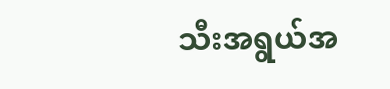သီးအရွယ်အ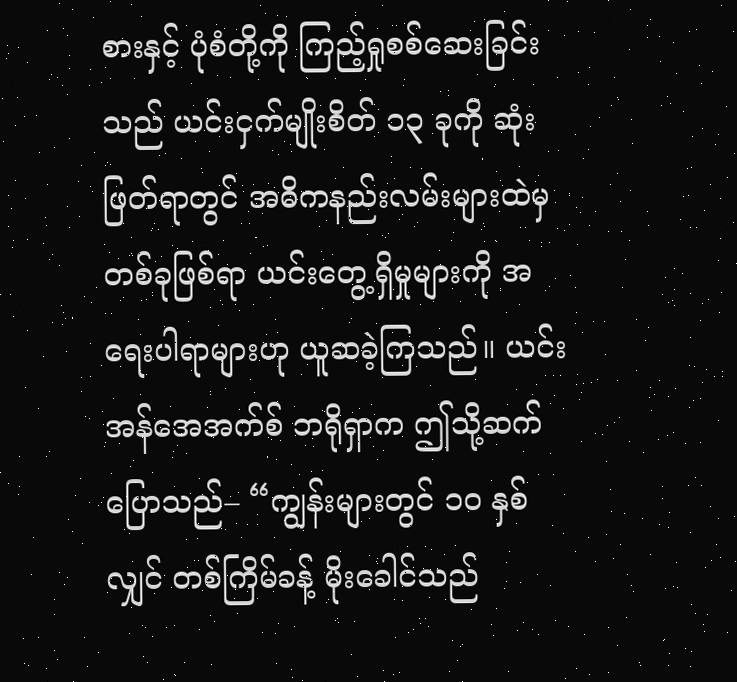စားနှင့် ပုံစံတို့ကို ကြည့်ရှုစစ်ဆေးခြင်းသည် ယင်းငှက်မျိုးစိတ် ၁၃ ခုကို ဆုံးဖြတ်ရာတွင် အဓိကနည်းလမ်းများထဲမှ တစ်ခုဖြစ်ရာ ယင်းတွေ့ရှိမှုများကို အရေးပါရာများဟု ယူဆခဲ့ကြသည်။ ယင်း အန်အေအက်စ် ဘရိုရှာက ဤသို့ဆက်ပြောသည်– “ကျွန်းများတွင် ၁၀ နှစ်လျှင် တစ်ကြိမ်ခန့် မိုးခေါင်သည်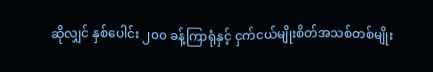ဆိုလျှင် နှစ်ပေါင်း ၂၀၀ ခန့်ကြာရုံနှင့် ငှက်ငယ်မျိုးစိတ်အသစ်တစ်မျိုး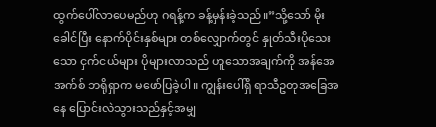ထွက်ပေါ်လာပေမည်ဟု ဂရန့်က ခန့်မှန်းခဲ့သည်။”သို့သော် မိုးခေါင်ပြီး နောက်ပိုင်းနှစ်များ တစ်လျှောက်တွင် နှုတ်သီးပိုသေးသော ငှက်ငယ်များ ပိုများလာသည် ဟူသောအချက်ကို အန်အေအက်စ် ဘရိုရှာက မဖော်ပြခဲ့ပါ။ ကျွန်းပေါ်ရှိ ရာသီဥတုအခြေအနေ ပြောင်းလဲသွားသည်နှင့်အမျှ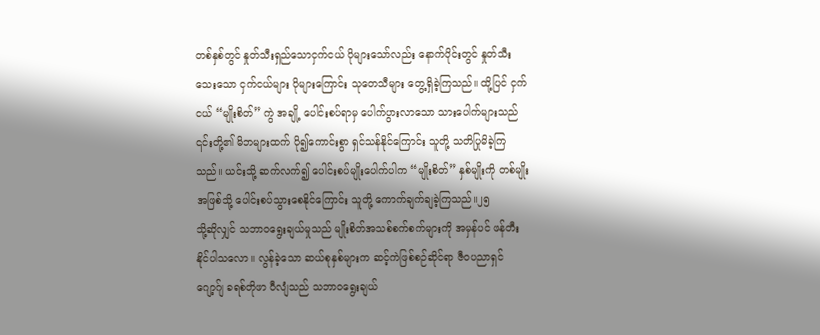တစ်နှစ်တွင် နှုတ်သီးရှည်သောငှက်ငယ် ပိုများသော်လည်း နောက်ပိုင်းတွင် နှုတ်သီးသေးသော ငှက်ငယ်များ ပိုများကြောင်း သုတေသီများ တွေ့ရှိခဲ့ကြသည်။ ထို့ပြင် ငှက်ငယ် “မျိုးစိတ်” ကွဲ အချို့ ပေါင်းစပ်ရာမှ ပေါက်ပွားလာသော သားပေါက်များသည် ၎င်းတို့၏ မိဘများထက် ပို၍ကောင်းစွာ ရှင်သန်နိုင်ကြောင်း သူတို့ သတိပြုမိခဲ့ကြသည်။ ယင်းသို့ ဆက်လက်၍ ပေါင်းစပ်မျိုးပေါက်ပါက “မျိုးစိတ်” နှစ်မျိုးကို တစ်မျိုးအဖြစ်သို့ ပေါင်းစပ်သွားစေနိုင်ကြောင်း သူတို့ ကောက်ချက်ချခဲ့ကြသည်။၂၅
သို့ဆိုလျှင် သဘာ၀ရွေးချယ်မှုသည် မျိုးစိတ်အသစ်စက်စက်များကို အမှန်ပင် ဖန်တီးနိုင်ပါသလော။ လွန်ခဲ့သော ဆယ်စုနှစ်များက ဆင့်ကဲဖြစ်စဉ်ဆိုင်ရာ ဇီ၀ပညာရှင် ဂျော့ဂ်ျ ခရစ်တိုဖာ ဝီလျံသည် သဘာ၀ရွေးချယ်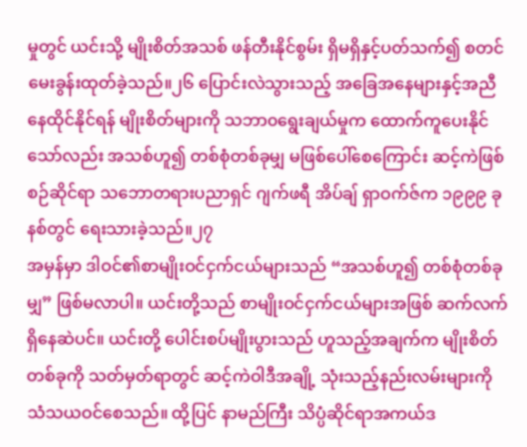မှုတွင် ယင်းသို့ မျိုးစိတ်အသစ် ဖန်တီးနိုင်စွမ်း ရှိမရှိနှင့်ပတ်သက်၍ စတင် မေးခွန်းထုတ်ခဲ့သည်။၂၆ ပြောင်းလဲသွားသည့် အခြေအနေများနှင့်အညီ နေထိုင်နိုင်ရန် မျိုးစိတ်များကို သဘာ၀ရွေးချယ်မှုက ထောက်ကူပေးနိုင်သော်လည်း အသစ်ဟူ၍ တစ်စုံတစ်ခုမျှ မဖြစ်ပေါ်စေကြောင်း ဆင့်ကဲဖြစ်စဉ်ဆိုင်ရာ သဘောတရားပညာရှင် ဂျက်ဖရီ အိပ်ချ် ရှာဝက်ဇ်က ၁၉၉၉ ခုနစ်တွင် ရေးသားခဲ့သည်။၂၇
အမှန်မှာ ဒါဝင်၏စာမျိုးဝင်ငှက်ငယ်များသည် “အသစ်ဟူ၍ တစ်စုံတစ်ခုမျှ” ဖြစ်မလာပါ။ ယင်းတို့သည် စာမျိုးဝင်ငှက်ငယ်များအဖြစ် ဆက်လက်ရှိနေဆဲပင်။ ယင်းတို့ ပေါင်းစပ်မျိုးပွားသည် ဟူသည့်အချက်က မျိုးစိတ်တစ်ခုကို သတ်မှတ်ရာတွင် ဆင့်ကဲဝါဒီအချို့ သုံးသည့်နည်းလမ်းများကို သံသယဝင်စေသည်။ ထို့ပြင် နာမည်ကြီး သိပ္ပံဆိုင်ရာအကယ်ဒ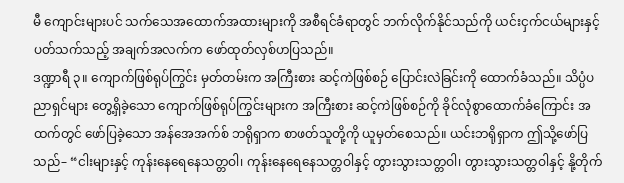မီ ကျောင်းများပင် သက်သေအထောက်အထားများကို အစီရင်ခံရာတွင် ဘက်လိုက်နိုင်သည်ကို ယင်းငှက်ငယ်များနှင့် ပတ်သက်သည့် အချက်အလက်က ဖော်ထုတ်လှစ်ဟပြသည်။
ဒဏ္ဍာရီ ၃။ ကျောက်ဖြစ်ရုပ်ကြွင်း မှတ်တမ်းက အကြီးစား ဆင့်ကဲဖြစ်စဉ် ပြောင်းလဲခြင်းကို ထောက်ခံသည်။ သိပ္ပံပညာရှင်များ တွေ့ရှိခဲ့သော ကျောက်ဖြစ်ရုပ်ကြွင်းများက အကြီးစား ဆင့်ကဲဖြစ်စဉ်ကို ခိုင်လုံစွာထောက်ခံကြောင်း အထက်တွင် ဖော်ပြခဲ့သော အန်အေအက်စ် ဘရိုရှာက စာဖတ်သူတို့ကို ယူမှတ်စေသည်။ ယင်းဘရိုရှာက ဤသို့ဖော်ပြသည်– “ငါးများနှင့် ကုန်းနေရေနေသတ္တဝါ၊ ကုန်းနေရေနေသတ္တဝါနှင့် တွားသွားသတ္တဝါ၊ တွားသွားသတ္တဝါနှင့် နို့တိုက်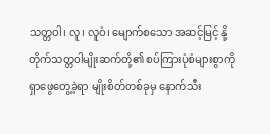သတ္တဝါ၊ လူ၊ လူဝံ၊ မျောက်စသော အဆင့်မြင့် နို့တိုက်သတ္တဝါမျိုးဆက်တို့၏ စပ်ကြားပုံစံများစွာကို ရှာဖွေတွေ့ခဲ့ရာ မျိုးစိတ်တစ်ခုမှ နောက်သီး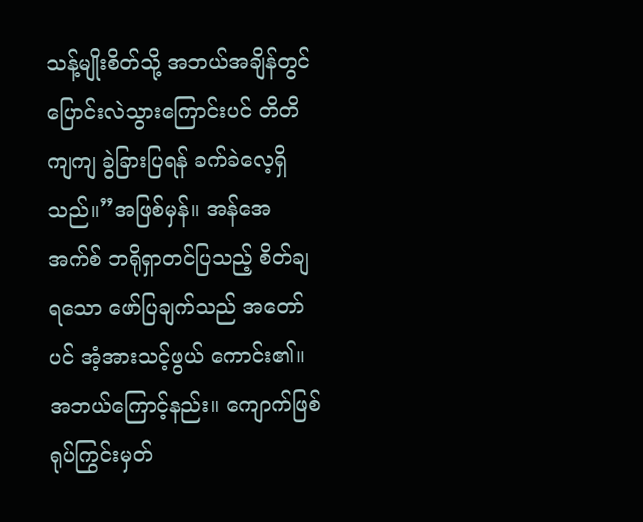သန့်မျိုးစိတ်သို့ အဘယ်အချိန်တွင် ပြောင်းလဲသွားကြောင်းပင် တိတိကျကျ ခွဲခြားပြရန် ခက်ခဲလေ့ရှိသည်။”အဖြစ်မှန်။ အန်အေအက်စ် ဘရိုရှာတင်ပြသည့် စိတ်ချရသော ဖော်ပြချက်သည် အတော်ပင် အံ့အားသင့်ဖွယ် ကောင်း၏။ အဘယ်ကြောင့်နည်း။ ကျောက်ဖြစ်ရုပ်ကြွင်းမှတ်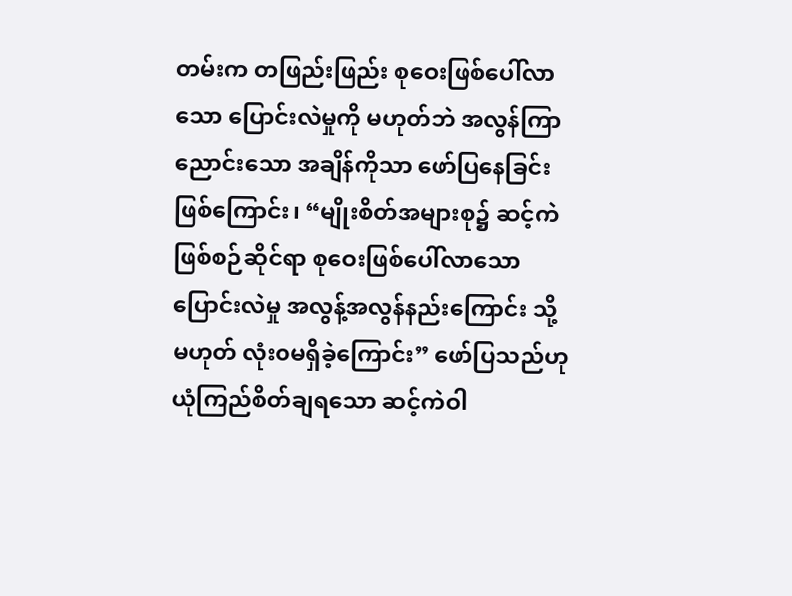တမ်းက တဖြည်းဖြည်း စုဝေးဖြစ်ပေါ်လာသော ပြောင်းလဲမှုကို မဟုတ်ဘဲ အလွန်ကြာညောင်းသော အချိန်ကိုသာ ဖော်ပြနေခြင်းဖြစ်ကြောင်း၊ “မျိုးစိတ်အများစု၌ ဆင့်ကဲဖြစ်စဉ်ဆိုင်ရာ စုဝေးဖြစ်ပေါ်လာသော ပြောင်းလဲမှု အလွန့်အလွန်နည်းကြောင်း သို့မဟုတ် လုံး၀မရှိခဲ့ကြောင်း” ဖော်ပြသည်ဟု ယုံကြည်စိတ်ချရသော ဆင့်ကဲဝါ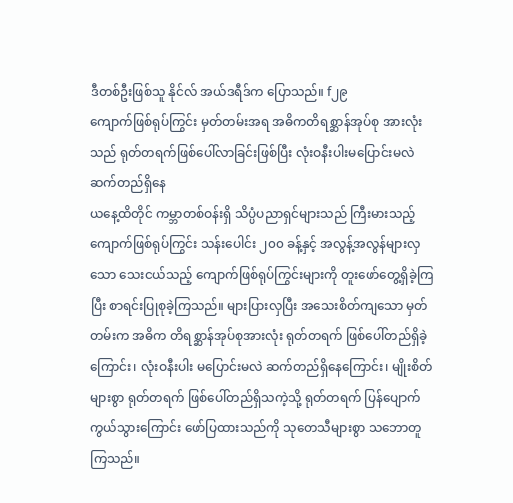ဒီတစ်ဦးဖြစ်သူ နိုင်လ် အယ်ဒရီဒ်က ပြောသည်။ f၂၉
ကျောက်ဖြစ်ရုပ်ကြွင်း မှတ်တမ်းအရ အဓိကတိရစ္ဆာန်အုပ်စု အားလုံးသည် ရုတ်တရက်ဖြစ်ပေါ်လာခြင်းဖြစ်ပြီး လုံးဝနီးပါးမပြောင်းမလဲ ဆက်တည်ရှိနေ
ယနေ့ထိတိုင် ကမ္ဘာတစ်ဝန်းရှိ သိပ္ပံပညာရှင်များသည် ကြီးမားသည့် ကျောက်ဖြစ်ရုပ်ကြွင်း သန်းပေါင်း ၂၀၀ ခန့်နှင့် အလွန့်အလွန်များလှသော သေးငယ်သည့် ကျောက်ဖြစ်ရုပ်ကြွင်းများကို တူးဖော်တွေ့ရှိခဲ့ကြပြီး စာရင်းပြုစုခဲ့ကြသည်။ များပြားလှပြီး အသေးစိတ်ကျသော မှတ်တမ်းက အဓိက တိရစ္ဆာန်အုပ်စုအားလုံး ရုတ်တရက် ဖြစ်ပေါ်တည်ရှိခဲ့ကြောင်း၊ လုံးဝနီးပါး မပြောင်းမလဲ ဆက်တည်ရှိနေကြောင်း၊ မျိုးစိတ်များစွာ ရုတ်တရက် ဖြစ်ပေါ်တည်ရှိသကဲ့သို့ ရုတ်တရက် ပြန်ပျောက်ကွယ်သွားကြောင်း ဖော်ပြထားသည်ကို သုတေသီများစွာ သဘောတူကြသည်။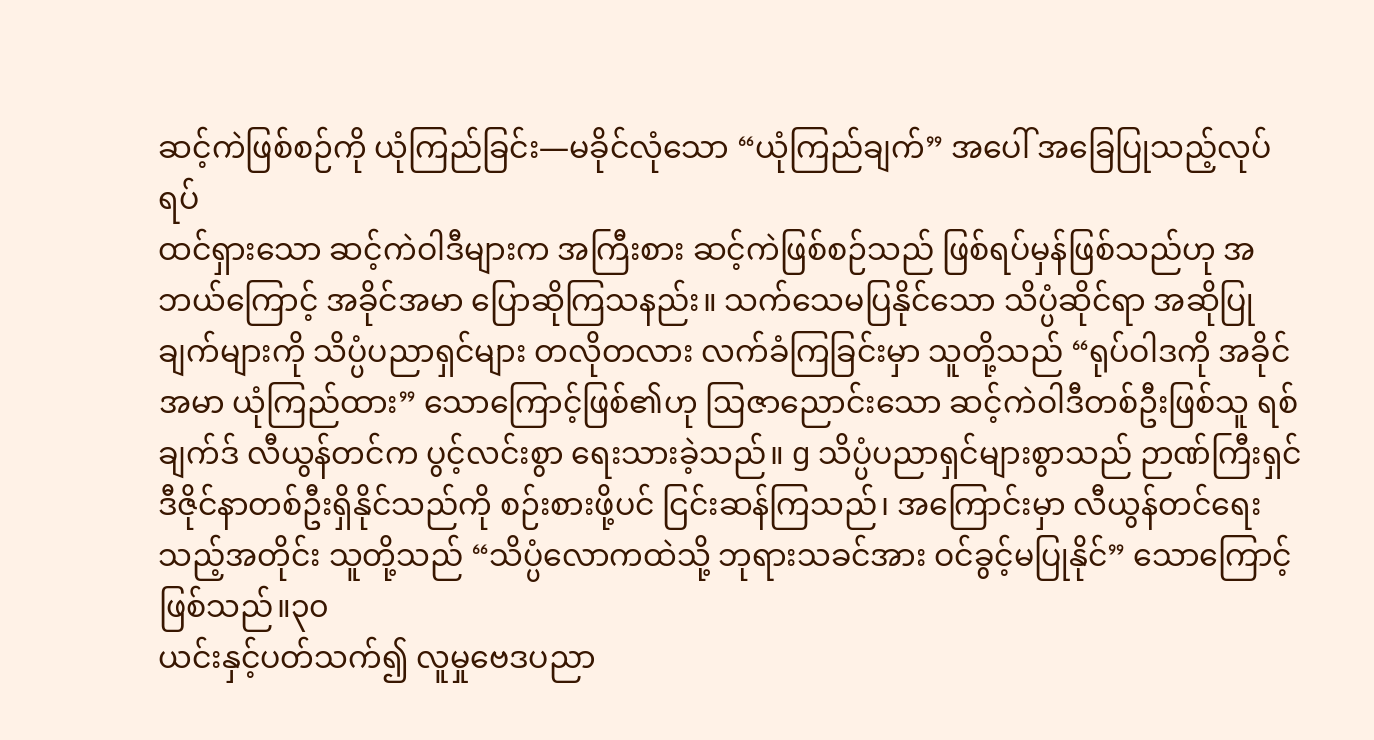ဆင့်ကဲဖြစ်စဉ်ကို ယုံကြည်ခြင်း—မခိုင်လုံသော “ယုံကြည်ချက်” အပေါ် အခြေပြုသည့်လုပ်ရပ်
ထင်ရှားသော ဆင့်ကဲဝါဒီများက အကြီးစား ဆင့်ကဲဖြစ်စဉ်သည် ဖြစ်ရပ်မှန်ဖြစ်သည်ဟု အဘယ်ကြောင့် အခိုင်အမာ ပြောဆိုကြသနည်း။ သက်သေမပြနိုင်သော သိပ္ပံဆိုင်ရာ အဆိုပြုချက်များကို သိပ္ပံပညာရှင်များ တလိုတလား လက်ခံကြခြင်းမှာ သူတို့သည် “ရုပ်ဝါဒကို အခိုင်အမာ ယုံကြည်ထား” သောကြောင့်ဖြစ်၏ဟု ဩဇာညောင်းသော ဆင့်ကဲဝါဒီတစ်ဦးဖြစ်သူ ရစ်ချက်ဒ် လီယွန်တင်က ပွင့်လင်းစွာ ရေးသားခဲ့သည်။ g သိပ္ပံပညာရှင်များစွာသည် ဉာဏ်ကြီးရှင် ဒီဇိုင်နာတစ်ဦးရှိနိုင်သည်ကို စဉ်းစားဖို့ပင် ငြင်းဆန်ကြသည်၊ အကြောင်းမှာ လီယွန်တင်ရေးသည့်အတိုင်း သူတို့သည် “သိပ္ပံလောကထဲသို့ ဘုရားသခင်အား ဝင်ခွင့်မပြုနိုင်” သောကြောင့် ဖြစ်သည်။၃၀
ယင်းနှင့်ပတ်သက်၍ လူမှုဗေဒပညာ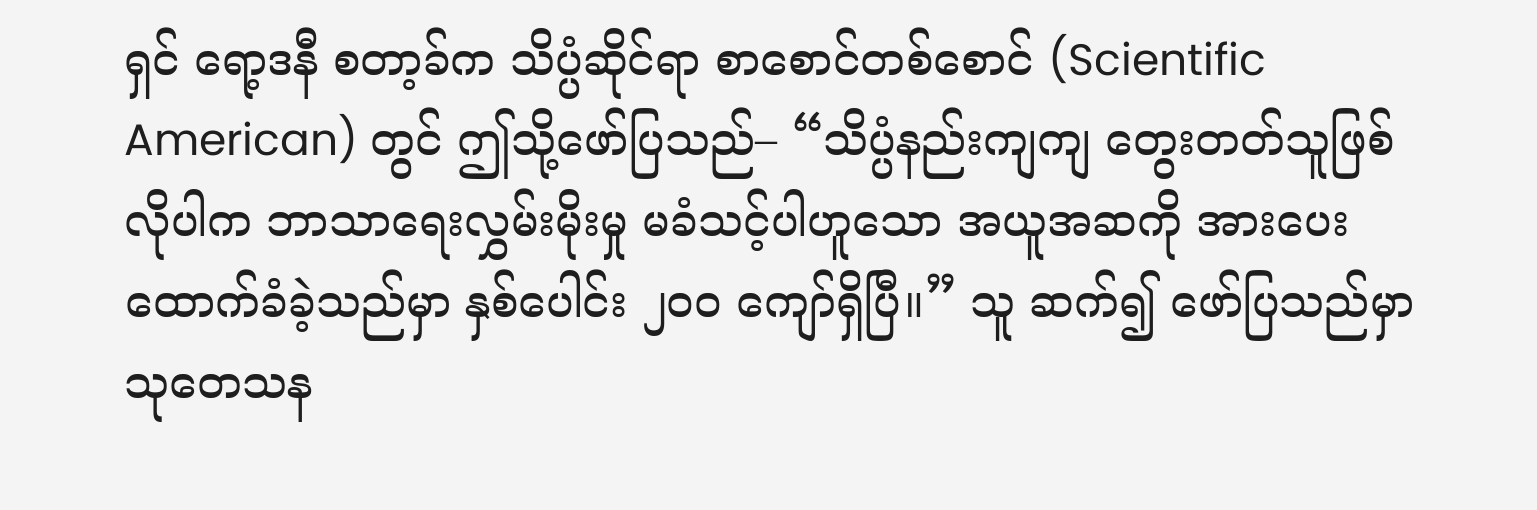ရှင် ရော့ဒနီ စတာ့ခ်က သိပ္ပံဆိုင်ရာ စာစောင်တစ်စောင် (Scientific American) တွင် ဤသို့ဖော်ပြသည်– “သိပ္ပံနည်းကျကျ တွေးတတ်သူဖြစ်လိုပါက ဘာသာရေးလွှမ်းမိုးမှု မခံသင့်ပါဟူသော အယူအဆကို အားပေးထောက်ခံခဲ့သည်မှာ နှစ်ပေါင်း ၂၀၀ ကျော်ရှိပြီ။” သူ ဆက်၍ ဖော်ပြသည်မှာ သုတေသန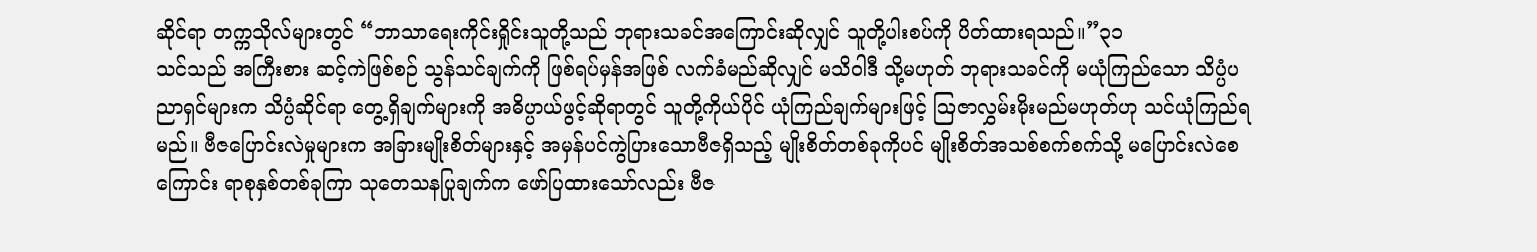ဆိုင်ရာ တက္ကသိုလ်များတွင် “ဘာသာရေးကိုင်းရှိုင်းသူတို့သည် ဘုရားသခင်အကြောင်းဆိုလျှင် သူတို့ပါးစပ်ကို ပိတ်ထားရသည်။”၃၁
သင်သည် အကြီးစား ဆင့်ကဲဖြစ်စဉ် သွန်သင်ချက်ကို ဖြစ်ရပ်မှန်အဖြစ် လက်ခံမည်ဆိုလျှင် မသိဝါဒီ သို့မဟုတ် ဘုရားသခင်ကို မယုံကြည်သော သိပ္ပံပညာရှင်များက သိပ္ပံဆိုင်ရာ တွေ့ရှိချက်များကို အဓိပ္ပာယ်ဖွင့်ဆိုရာတွင် သူတို့ကိုယ်ပိုင် ယုံကြည်ချက်များဖြင့် ဩဇာလွှမ်းမိုးမည်မဟုတ်ဟု သင်ယုံကြည်ရမည်။ ဗီဇပြောင်းလဲမှုများက အခြားမျိုးစိတ်များနှင့် အမှန်ပင်ကွဲပြားသောဗီဇရှိသည့် မျိုးစိတ်တစ်ခုကိုပင် မျိုးစိတ်အသစ်စက်စက်သို့ မပြောင်းလဲစေကြောင်း ရာစုနှစ်တစ်ခုကြာ သုတေသနပြုချက်က ဖော်ပြထားသော်လည်း ဗီဇ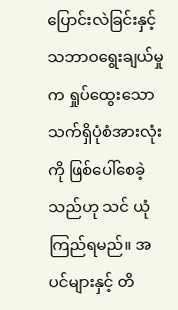ပြောင်းလဲခြင်းနှင့် သဘာဝရွေးချယ်မှုက ရှုပ်ထွေးသော သက်ရှိပုံစံအားလုံးကို ဖြစ်ပေါ်စေခဲ့သည်ဟု သင် ယုံကြည်ရမည်။ အပင်များနှင့် တိ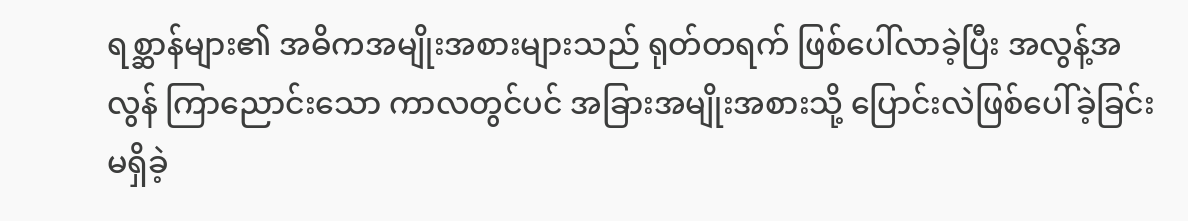ရစ္ဆာန်များ၏ အဓိကအမျိုးအစားများသည် ရုတ်တရက် ဖြစ်ပေါ်လာခဲ့ပြီး အလွန့်အလွန် ကြာညောင်းသော ကာလတွင်ပင် အခြားအမျိုးအစားသို့ ပြောင်းလဲဖြစ်ပေါ်ခဲ့ခြင်း မရှိခဲ့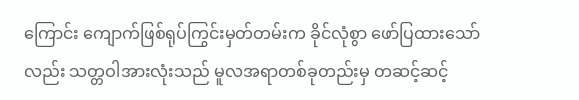ကြောင်း ကျောက်ဖြစ်ရုပ်ကြွင်းမှတ်တမ်းက ခိုင်လုံစွာ ဖော်ပြထားသော်လည်း သတ္တဝါအားလုံးသည် မူလအရာတစ်ခုတည်းမှ တဆင့်ဆင့်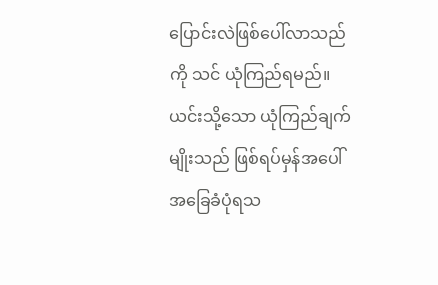ပြောင်းလဲဖြစ်ပေါ်လာသည်ကို သင် ယုံကြည်ရမည်။ ယင်းသို့သော ယုံကြည်ချက်မျိုးသည် ဖြစ်ရပ်မှန်အပေါ် အခြေခံပုံရသ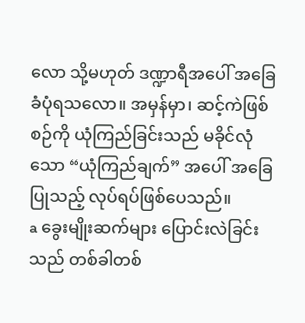လော သို့မဟုတ် ဒဏ္ဍာရီအပေါ် အခြေခံပုံရသလော။ အမှန်မှာ၊ ဆင့်ကဲဖြစ်စဉ်ကို ယုံကြည်ခြင်းသည် မခိုင်လုံသော “ယုံကြည်ချက်” အပေါ် အခြေပြုသည့် လုပ်ရပ်ဖြစ်ပေသည်။
a ခွေးမျိုးဆက်များ ပြောင်းလဲခြင်းသည် တစ်ခါတစ်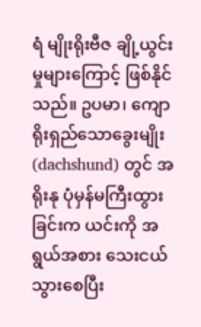ရံ မျိုးရိုးဗီဇ ချို့ယွင်းမှုများကြောင့် ဖြစ်နိုင်သည်။ ဥပမာ၊ ကျောရိုးရှည်သောခွေးမျိုး (dachshund) တွင် အရိုးနု ပုံမှန်မကြီးထွားခြင်းက ယင်းကို အရွယ်အစား သေးငယ်သွားစေပြီး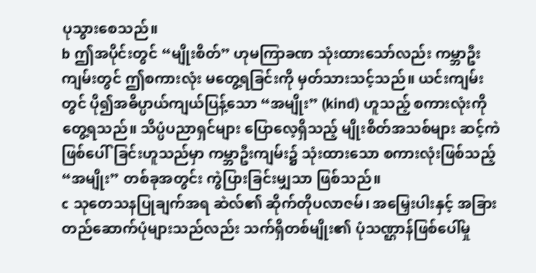ပုသွားစေသည်။
b ဤအပိုင်းတွင် “မျိုးစိတ်” ဟုမကြာခဏ သုံးထားသော်လည်း ကမ္ဘာဦးကျမ်းတွင် ဤစကားလုံး မတွေ့ရခြင်းကို မှတ်သားသင့်သည်။ ယင်းကျမ်းတွင် ပို၍အဓိပ္ပာယ်ကျယ်ပြန့်သော “အမျိုး” (kind) ဟူသည့် စကားလုံးကို တွေ့ရသည်။ သိပ္ပံပညာရှင်များ ပြောလေ့ရှိသည့် မျိုးစိတ်အသစ်များ ဆင့်ကဲဖြစ်ပေါ်ခြင်းဟူသည်မှာ ကမ္ဘာဦးကျမ်း၌ သုံးထားသော စကားလုံးဖြစ်သည့် “အမျိုး” တစ်ခုအတွင်း ကွဲပြားခြင်းမျှသာ ဖြစ်သည်။
c သုတေသနပြုချက်အရ ဆဲလ်၏ ဆိုက်တိုပလာဇမ်၊ အမြှေးပါးနှင့် အခြားတည်ဆောက်ပုံများသည်လည်း သက်ရှိတစ်မျိုး၏ ပုံသဏ္ဌာန်ဖြစ်ပေါ်မှု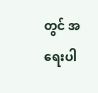တွင် အရေးပါ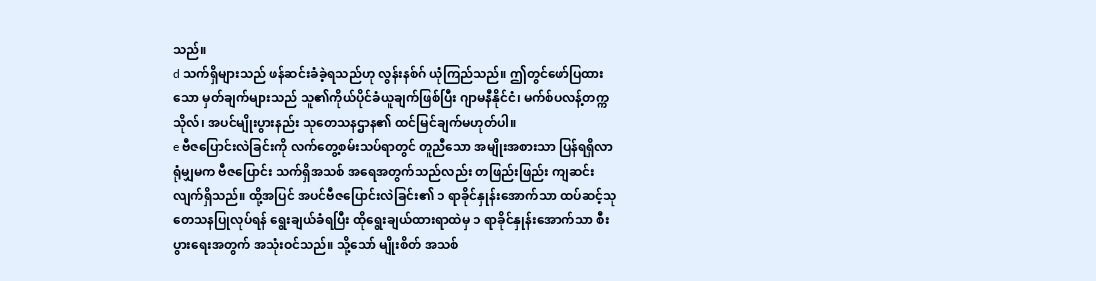သည်။
d သက်ရှိများသည် ဖန်ဆင်းခံခဲ့ရသည်ဟု လွန်းနစ်ဂ် ယုံကြည်သည်။ ဤတွင်ဖော်ပြထားသော မှတ်ချက်များသည် သူ၏ကိုယ်ပိုင်ခံယူချက်ဖြစ်ပြီး ဂျာမနီနိုင်ငံ၊ မက်စ်ပလန့်တက္ကသိုလ်၊ အပင်မျိုးပွားနည်း သုတေသနဌာန၏ ထင်မြင်ချက်မဟုတ်ပါ။
e ဗီဇပြောင်းလဲခြင်းကို လက်တွေ့စမ်းသပ်ရာတွင် တူညီသော အမျိုးအစားသာ ပြန်ရရှိလာရုံမျှမက ဗီဇပြောင်း သက်ရှိအသစ် အရေအတွက်သည်လည်း တဖြည်းဖြည်း ကျဆင်းလျက်ရှိသည်။ ထို့အပြင် အပင်ဗီဇပြောင်းလဲခြင်း၏ ၁ ရာခိုင်နှုန်းအောက်သာ ထပ်ဆင့်သုတေသနပြုလုပ်ရန် ရွေးချယ်ခံရပြီး ထိုရွေးချယ်ထားရာထဲမှ ၁ ရာခိုင်နှုန်းအောက်သာ စီးပွားရေးအတွက် အသုံးဝင်သည်။ သို့သော် မျိုးစိတ် အသစ်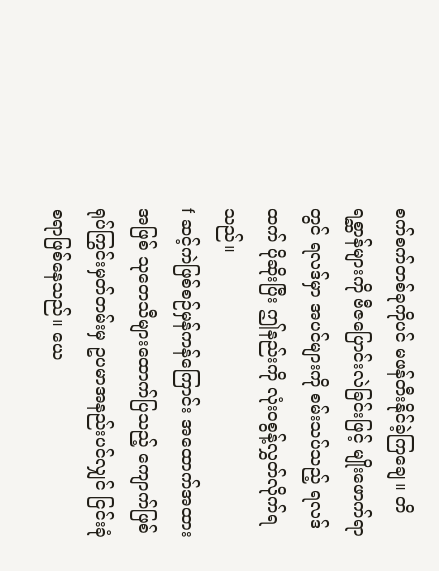စက်စက်တစ်ခုကိုပင် မဖန်တီးနိုင်ခဲ့ကြချေ။ တိရစ္ဆာန်များကို ဗီဇပြောင်းလဲခြင်းဖြင့် မျိုးဖောက်ရာတွင် ရလဒ်မှာ အပင်များကို စမ်းသပ်သည့် ရလဒ်ထက် ပိုဆိုးပြီး ဤနည်းကို လုံး၀စွန့်လွှတ်လိုက်ရသည်။
f ဆင့်ကဲဖြစ်စဉ်မှန်ကန်ကြောင်း အထောက်အထားအဖြစ် သုတေသီများထောက်ပြသည့် ကျောက်ဖြစ်ရုပ်ကြွင်းမှတ်တမ်းမှ ဥပမာအနည်းပင်လျှင် ငြင်းခုံစရာဖြစ်နေသည်။ ယေ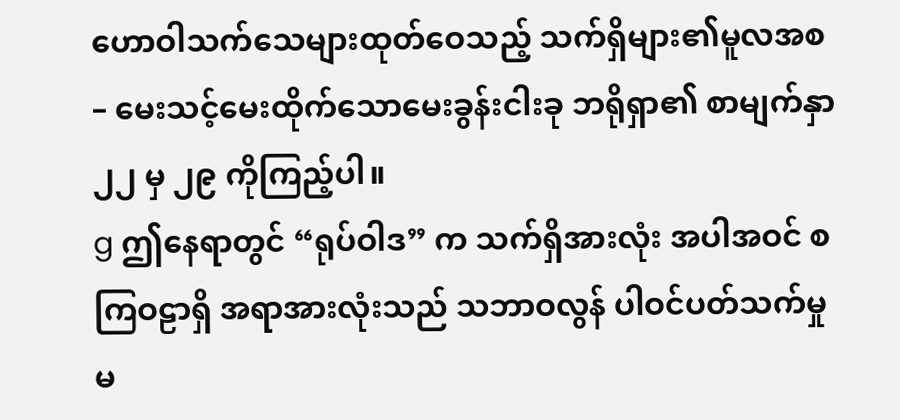ဟောဝါသက်သေများထုတ်ဝေသည့် သက်ရှိများ၏မူလအစ– မေးသင့်မေးထိုက်သောမေးခွန်းငါးခု ဘရိုရှာ၏ စာမျက်နှာ ၂၂ မှ ၂၉ ကိုကြည့်ပါ။
g ဤနေရာတွင် “ရုပ်ဝါဒ” က သက်ရှိအားလုံး အပါအဝင် စကြဝဠာရှိ အရာအားလုံးသည် သဘာဝလွန် ပါဝင်ပတ်သက်မှုမ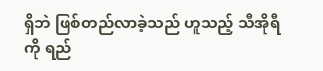ရှိဘဲ ဖြစ်တည်လာခဲ့သည် ဟူသည့် သီအိုရီကို ရည်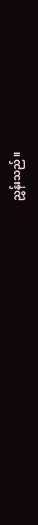ညွှန်းသည်။